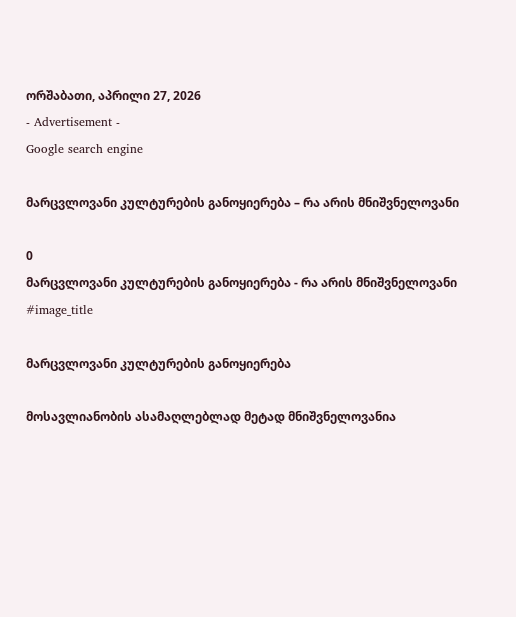ორშაბათი, აპრილი 27, 2026
- Advertisement -
Google search engine

მარცვლოვანი კულტურების განოყიერება – რა არის მნიშვნელოვანი

0
მარცვლოვანი კულტურების განოყიერება - რა არის მნიშვნელოვანი
#image_title

მარცვლოვანი კულტურების განოყიერება

მოსავლიანობის ასამაღლებლად მეტად მნიშვნელოვანია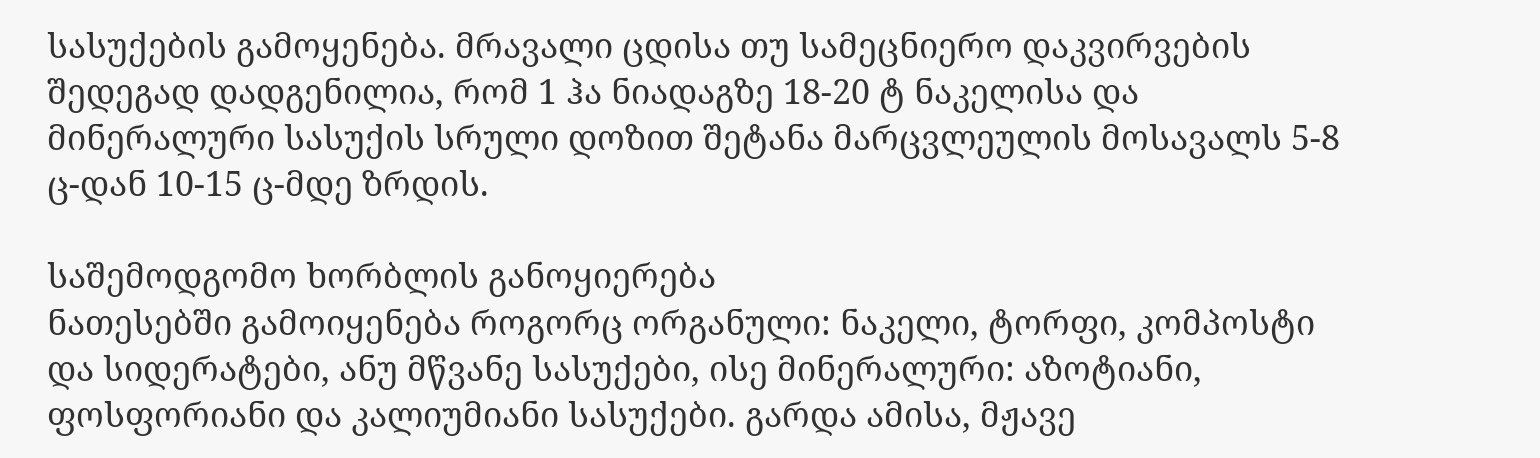სასუქების გამოყენება. მრავალი ცდისა თუ სამეცნიერო დაკვირვების შედეგად დადგენილია, რომ 1 ჰა ნიადაგზე 18-20 ტ ნაკელისა და მინერალური სასუქის სრული დოზით შეტანა მარცვლეულის მოსავალს 5-8 ც-დან 10-15 ც-მდე ზრდის.

საშემოდგომო ხორბლის განოყიერება
ნათესებში გამოიყენება როგორც ორგანული: ნაკელი, ტორფი, კომპოსტი და სიდერატები, ანუ მწვანე სასუქები, ისე მინერალური: აზოტიანი, ფოსფორიანი და კალიუმიანი სასუქები. გარდა ამისა, მჟავე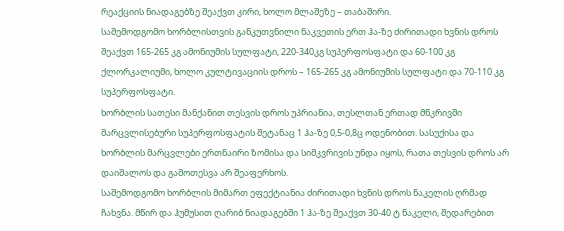რეაქციის ნიადაგებზე შეაქვთ კირი, ხოლო მლაშეზე – თაბაშირი.
საშემოდგომო ხორბლისთვის განკუთვნილი ნაკვეთის ერთ ჰა-ზე ძირითადი ხვნის დროს შეაქვთ 165-265 კგ ამონიუმის სულფატი, 220-340კგ სუპერფოსფატი და 60-100 კგ ქლორკალიუმი, ხოლო კულტივაციის დროს – 165-265 კგ ამონიუმის სულფატი და 70-110 კგ სუპერფოსფატი.
ხორბლის სათესი მანქანით თესვის დროს უპრიანია, თესლთან ერთად მწკრივში მარცვლისებური სუპერფოსფატის შეტანაც 1 ჰა-ზე 0,5-0,8ც ოდენობით. სასუქისა და ხორბლის მარცვლები ერთნაირი ზომისა და სიმკვრივის უნდა იყოს, რათა თესვის დროს არ დაიშალოს და გამოთესვა არ შეაფერხოს.
საშემოდგომო ხორბლის მიმართ ეფექტიანია ძირითადი ხვნის დროს ნაკელის ღრმად ჩახვნა. მწირ და ჰუმუსით ღარიბ ნიადაგებში 1 ჰა-ზე შეაქვთ 30-40 ტ ნაკელი, შედარებით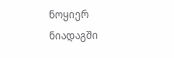ნოყიერ ნიადაგში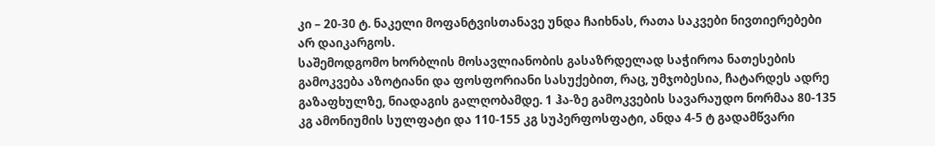კი – 20-30 ტ. ნაკელი მოფანტვისთანავე უნდა ჩაიხნას, რათა საკვები ნივთიერებები არ დაიკარგოს.
საშემოდგომო ხორბლის მოსავლიანობის გასაზრდელად საჭიროა ნათესების გამოკვება აზოტიანი და ფოსფორიანი სასუქებით, რაც, უმჯობესია, ჩატარდეს ადრე გაზაფხულზე, ნიადაგის გალღობამდე. 1 ჰა-ზე გამოკვების სავარაუდო ნორმაა 80-135 კგ ამონიუმის სულფატი და 110-155 კგ სუპერფოსფატი, ანდა 4-5 ტ გადამწვარი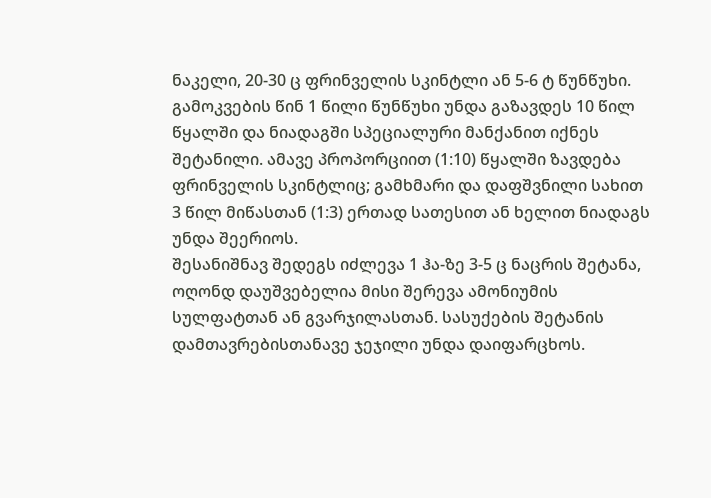ნაკელი, 20-30 ც ფრინველის სკინტლი ან 5-6 ტ წუნწუხი. გამოკვების წინ 1 წილი წუნწუხი უნდა გაზავდეს 10 წილ წყალში და ნიადაგში სპეციალური მანქანით იქნეს შეტანილი. ამავე პროპორციით (1:10) წყალში ზავდება ფრინველის სკინტლიც; გამხმარი და დაფშვნილი სახით 3 წილ მიწასთან (1:3) ერთად სათესით ან ხელით ნიადაგს უნდა შეერიოს.
შესანიშნავ შედეგს იძლევა 1 ჰა-ზე 3-5 ც ნაცრის შეტანა, ოღონდ დაუშვებელია მისი შერევა ამონიუმის სულფატთან ან გვარჯილასთან. სასუქების შეტანის დამთავრებისთანავე ჯეჯილი უნდა დაიფარცხოს.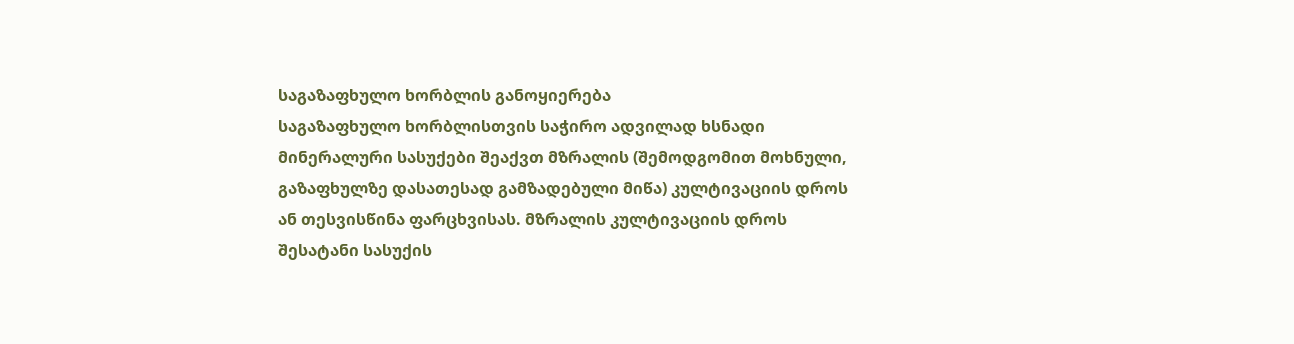საგაზაფხულო ხორბლის განოყიერება
საგაზაფხულო ხორბლისთვის საჭირო ადვილად ხსნადი მინერალური სასუქები შეაქვთ მზრალის (შემოდგომით მოხნული, გაზაფხულზე დასათესად გამზადებული მიწა) კულტივაციის დროს ან თესვისწინა ფარცხვისას. მზრალის კულტივაციის დროს შესატანი სასუქის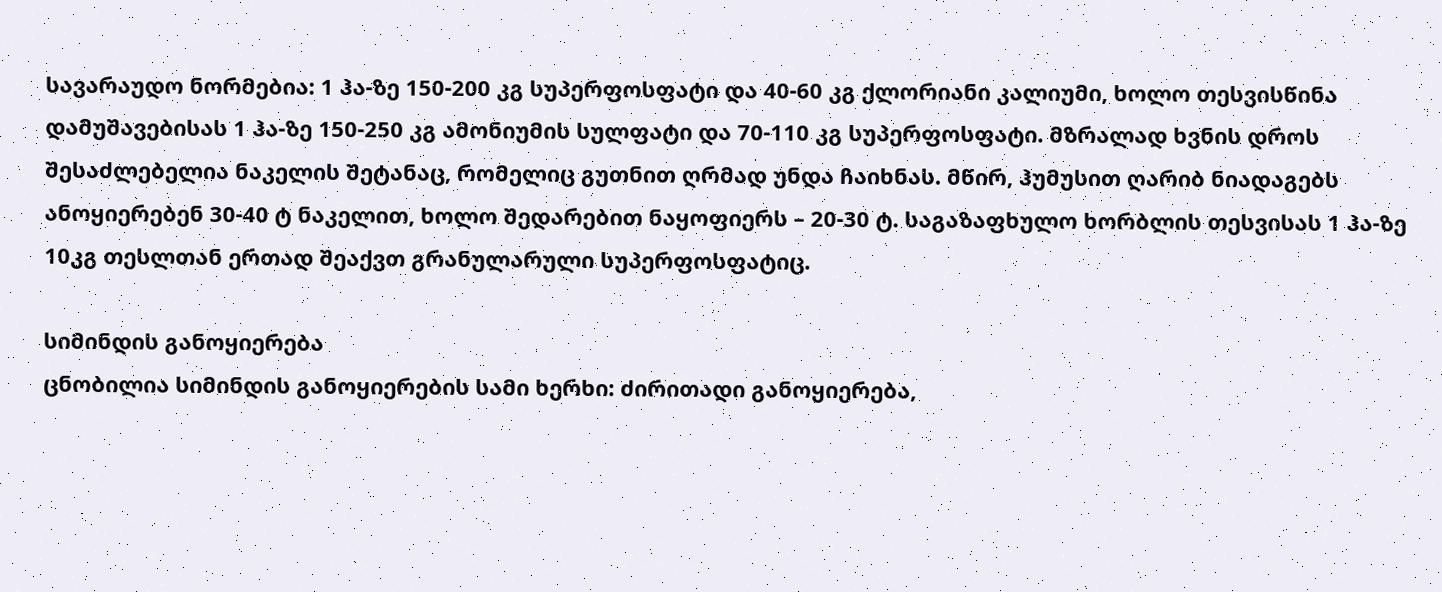სავარაუდო ნორმებია: 1 ჰა-ზე 150-200 კგ სუპერფოსფატი და 40-60 კგ ქლორიანი კალიუმი, ხოლო თესვისწინა დამუშავებისას 1 ჰა-ზე 150-250 კგ ამონიუმის სულფატი და 70-110 კგ სუპერფოსფატი. მზრალად ხვნის დროს შესაძლებელია ნაკელის შეტანაც, რომელიც გუთნით ღრმად უნდა ჩაიხნას. მწირ, ჰუმუსით ღარიბ ნიადაგებს ანოყიერებენ 30-40 ტ ნაკელით, ხოლო შედარებით ნაყოფიერს – 20-30 ტ. საგაზაფხულო ხორბლის თესვისას 1 ჰა-ზე 10კგ თესლთან ერთად შეაქვთ გრანულარული სუპერფოსფატიც.

სიმინდის განოყიერება
ცნობილია სიმინდის განოყიერების სამი ხერხი: ძირითადი განოყიერება,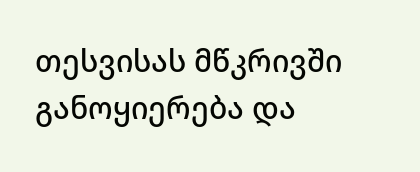თესვისას მწკრივში განოყიერება და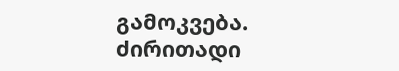გამოკვება.
ძირითადი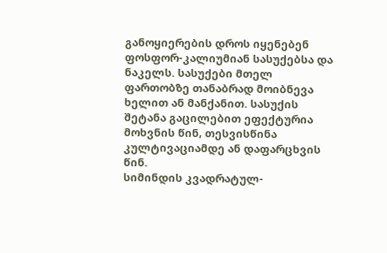განოყიერების დროს იყენებენ ფოსფორ-კალიუმიან სასუქებსა და ნაკელს. სასუქები მთელ ფართობზე თანაბრად მოიბნევა ხელით ან მანქანით. სასუქის შეტანა გაცილებით ეფექტურია მოხვნის წინ, თესვისწინა კულტივაციამდე ან დაფარცხვის წინ.
სიმინდის კვადრატულ-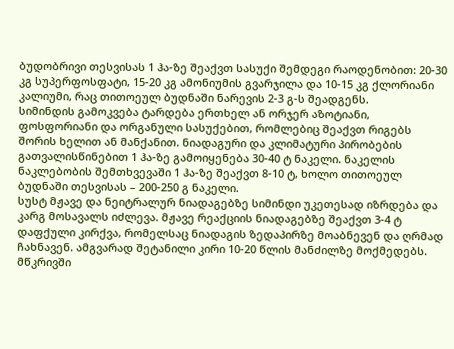ბუდობრივი თესვისას 1 ჰა-ზე შეაქვთ სასუქი შემდეგი რაოდენობით: 20-30 კგ სუპერფოსფატი, 15-20 კგ ამონიუმის გვარჯილა და 10-15 კგ ქლორიანი კალიუმი, რაც თითოეულ ბუდნაში ნარევის 2-3 გ-ს შეადგენს.
სიმინდის გამოკვება ტარდება ერთხელ ან ორჯერ აზოტიანი, ფოსფორიანი და ორგანული სასუქებით, რომლებიც შეაქვთ რიგებს შორის ხელით ან მანქანით. ნიადაგური და კლიმატური პირობების გათვალისწინებით 1 ჰა-ზე გამოიყენება 30-40 ტ ნაკელი. ნაკელის ნაკლებობის შემთხვევაში 1 ჰა-ზე შეაქვთ 8-10 ტ, ხოლო თითოეულ ბუდნაში თესვისას – 200-250 გ ნაკელი.
სუსტ მჟავე და ნეიტრალურ ნიადაგებზე სიმინდი უკეთესად იზრდება და კარგ მოსავალს იძლევა. მჟავე რეაქციის ნიადაგებზე შეაქვთ 3-4 ტ დაფქული კირქვა, რომელსაც ნიადაგის ზედაპირზე მოაბნევენ და ღრმად ჩახნავენ. ამგვარად შეტანილი კირი 10-20 წლის მანძილზე მოქმედებს.
მწკრივში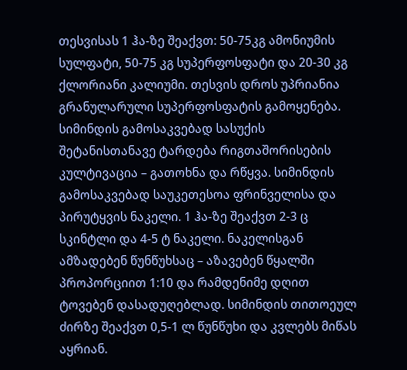თესვისას 1 ჰა-ზე შეაქვთ: 50-75კგ ამონიუმის სულფატი, 50-75 კგ სუპერფოსფატი და 20-30 კგ ქლორიანი კალიუმი. თესვის დროს უპრიანია გრანულარული სუპერფოსფატის გამოყენება.
სიმინდის გამოსაკვებად სასუქის შეტანისთანავე ტარდება რიგთაშორისების კულტივაცია – გათოხნა და რწყვა. სიმინდის გამოსაკვებად საუკეთესოა ფრინველისა და პირუტყვის ნაკელი. 1 ჰა-ზე შეაქვთ 2-3 ც სკინტლი და 4-5 ტ ნაკელი. ნაკელისგან ამზადებენ წუნწუხსაც – აზავებენ წყალში პროპორციით 1:10 და რამდენიმე დღით ტოვებენ დასადუღებლად. სიმინდის თითოეულ ძირზე შეაქვთ 0,5-1 ლ წუნწუხი და კვლებს მიწას აყრიან.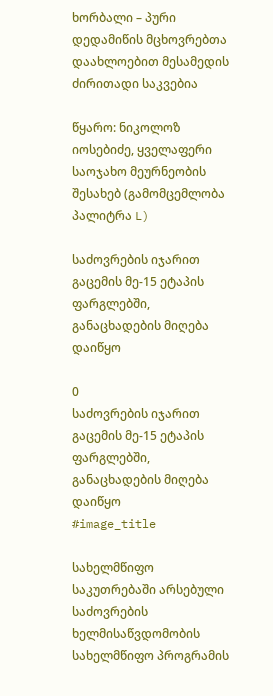ხორბალი – პური დედამიწის მცხოვრებთა დაახლოებით მესამედის ძირითადი საკვებია

წყარო: ნიკოლოზ იოსებიძე, ყველაფერი საოჯახო მეურნეობის შესახებ (გამომცემლობა პალიტრა L)

საძოვრების იჯარით გაცემის მე-15 ეტაპის ფარგლებში, განაცხადების მიღება დაიწყო

0
საძოვრების იჯარით გაცემის მე-15 ეტაპის ფარგლებში, განაცხადების მიღება დაიწყო
#image_title

სახელმწიფო საკუთრებაში არსებული საძოვრების ხელმისაწვდომობის სახელმწიფო პროგრამის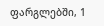ფარგლებში, 1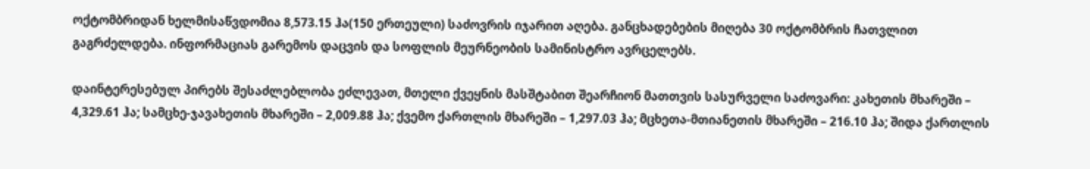ოქტომბრიდან ხელმისაწვდომია 8,573.15 ჰა(150 ერთეული) საძოვრის იჯარით აღება. განცხადებების მიღება 30 ოქტომბრის ჩათვლით გაგრძელდება. ინფორმაციას გარემოს დაცვის და სოფლის მეურნეობის სამინისტრო ავრცელებს.

დაინტერესებულ პირებს შესაძლებლობა ეძლევათ, მთელი ქვეყნის მასშტაბით შეარჩიონ მათთვის სასურველი საძოვარი: კახეთის მხარეში – 4,329.61 ჰა; სამცხე-ჯავახეთის მხარეში – 2,009.88 ჰა; ქვემო ქართლის მხარეში – 1,297.03 ჰა; მცხეთა-მთიანეთის მხარეში – 216.10 ჰა; შიდა ქართლის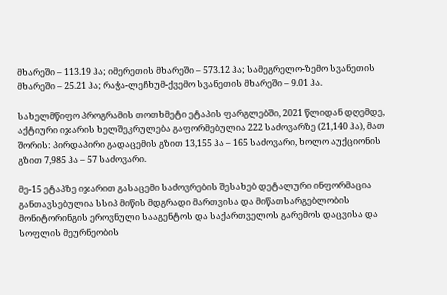მხარეში – 113.19 ჰა; იმერეთის მხარეში – 573.12 ჰა; სამეგრელო-ზემო სვანეთის მხარეში – 25.21 ჰა; რაჭა-ლეჩხუმ-ქვემო სვანეთის მხარეში – 9.01 ჰა.

სახელმწიფო პროგრამის თოთხმეტი ეტაპის ფარგლებში, 2021 წლიდან დღემდე, აქტიური იჯარის ხელშეკრულება გაფორმებულია 222 საძოვარზე (21,140 ჰა), მათ შორის: პირდაპირი გადაცემის გზით 13,155 ჰა – 165 საძოვარი, ხოლო აუქციონის გზით 7,985 ჰა – 57 საძოვარი.

მე-15 ეტაპზე იჯარით გასაცემი საძოვრების შესახებ დეტალური ინფორმაცია განთავსებულია სსიპ მიწის მდგრადი მართვისა და მიწათსარგებლობის მონიტორინგის ეროვნული სააგენტოს და საქართველოს გარემოს დაცვისა და სოფლის მეურნეობის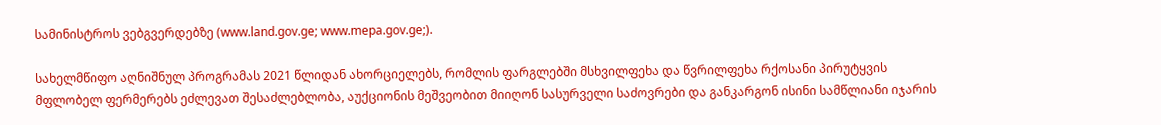სამინისტროს ვებგვერდებზე (www.land.gov.ge; www.mepa.gov.ge;).

სახელმწიფო აღნიშნულ პროგრამას 2021 წლიდან ახორციელებს, რომლის ფარგლებში მსხვილფეხა და წვრილფეხა რქოსანი პირუტყვის მფლობელ ფერმერებს ეძლევათ შესაძლებლობა, აუქციონის მეშვეობით მიიღონ სასურველი საძოვრები და განკარგონ ისინი სამწლიანი იჯარის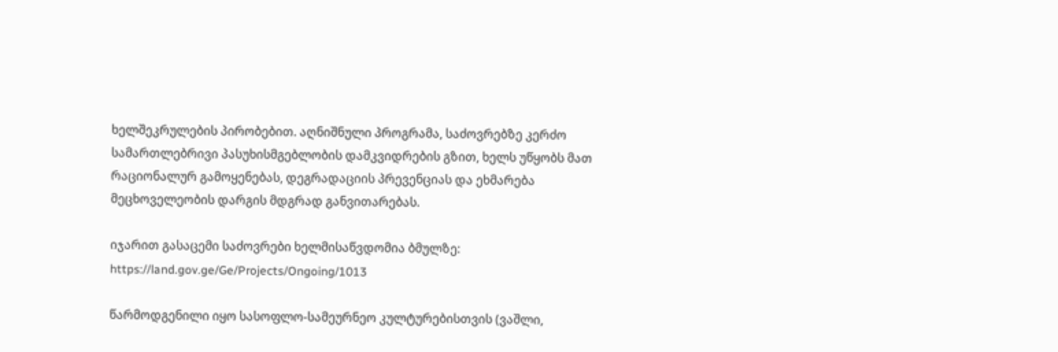ხელშეკრულების პირობებით. აღნიშნული პროგრამა, საძოვრებზე კერძო სამართლებრივი პასუხისმგებლობის დამკვიდრების გზით, ხელს უწყობს მათ რაციონალურ გამოყენებას, დეგრადაციის პრევენციას და ეხმარება მეცხოველეობის დარგის მდგრად განვითარებას.

იჯარით გასაცემი საძოვრები ხელმისაწვდომია ბმულზე: https://land.gov.ge/Ge/Projects/Ongoing/1013

წარმოდგენილი იყო სასოფლო-სამეურნეო კულტურებისთვის (ვაშლი,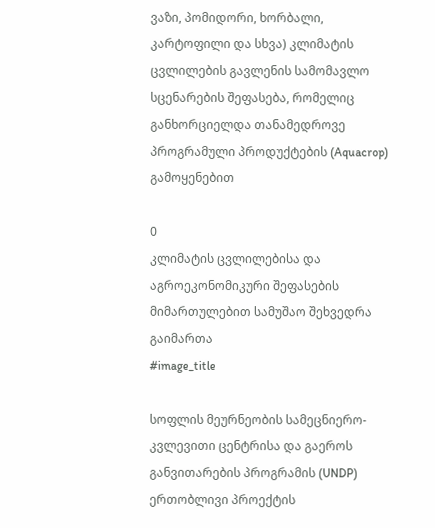ვაზი, პომიდორი, ხორბალი, კარტოფილი და სხვა) კლიმატის ცვლილების გავლენის სამომავლო სცენარების შეფასება, რომელიც განხორციელდა თანამედროვე პროგრამული პროდუქტების (Aquacrop) გამოყენებით

0
კლიმატის ცვლილებისა და აგროეკონომიკური შეფასების მიმართულებით სამუშაო შეხვედრა გაიმართა
#image_title

სოფლის მეურნეობის სამეცნიერო-კვლევითი ცენტრისა და გაეროს განვითარების პროგრამის (UNDP) ერთობლივი პროექტის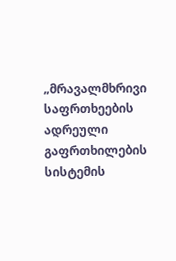„მრავალმხრივი საფრთხეების ადრეული გაფრთხილების სისტემის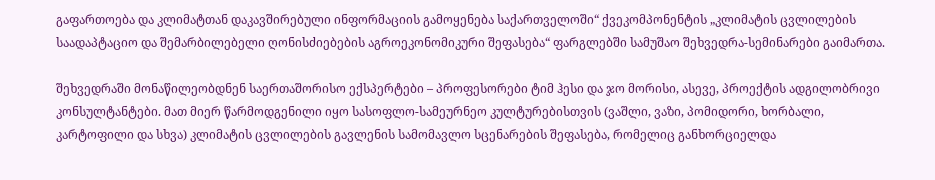გაფართოება და კლიმატთან დაკავშირებული ინფორმაციის გამოყენება საქართველოში“ ქვეკომპონენტის „კლიმატის ცვლილების საადაპტაციო და შემარბილებელი ღონისძიებების აგროეკონომიკური შეფასება“ ფარგლებში სამუშაო შეხვედრა-სემინარები გაიმართა.

შეხვედრაში მონაწილეობდნენ საერთაშორისო ექსპერტები – პროფესორები ტიმ ჰესი და ჯო მორისი, ასევე, პროექტის ადგილობრივი კონსულტანტები. მათ მიერ წარმოდგენილი იყო სასოფლო-სამეურნეო კულტურებისთვის (ვაშლი, ვაზი, პომიდორი, ხორბალი, კარტოფილი და სხვა) კლიმატის ცვლილების გავლენის სამომავლო სცენარების შეფასება, რომელიც განხორციელდა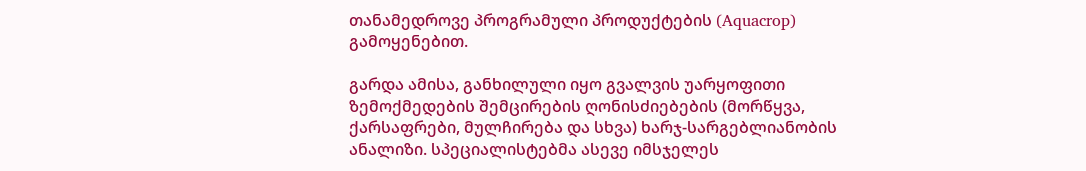თანამედროვე პროგრამული პროდუქტების (Aquacrop) გამოყენებით.

გარდა ამისა, განხილული იყო გვალვის უარყოფითი ზემოქმედების შემცირების ღონისძიებების (მორწყვა, ქარსაფრები, მულჩირება და სხვა) ხარჯ-სარგებლიანობის ანალიზი. სპეციალისტებმა ასევე იმსჯელეს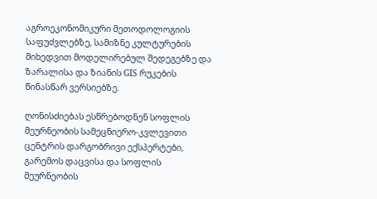აგროეკონომიკური მეთოდოლოგიის საფუძვლებზე, სამიზნე კულტურების მიხედვით მოდელირებულ შედეგებზე და ზარალისა და ზიანის GIS რუკების წინასწარ ვერსიებზე.

ღონისძიებას ესწრებოდნენ სოფლის მეურნეობის სამეცნიერო-კვლევითი ცენტრის დარგობრივი ექსპერტები, გარემოს დაცვისა და სოფლის მეურნეობის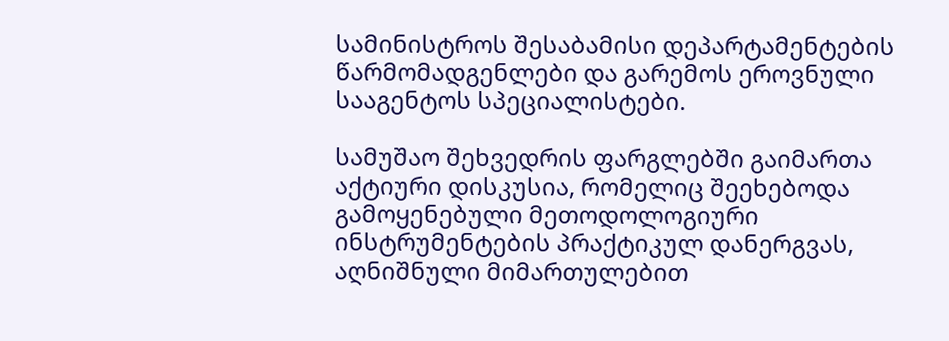სამინისტროს შესაბამისი დეპარტამენტების წარმომადგენლები და გარემოს ეროვნული სააგენტოს სპეციალისტები.

სამუშაო შეხვედრის ფარგლებში გაიმართა აქტიური დისკუსია, რომელიც შეეხებოდა გამოყენებული მეთოდოლოგიური ინსტრუმენტების პრაქტიკულ დანერგვას, აღნიშნული მიმართულებით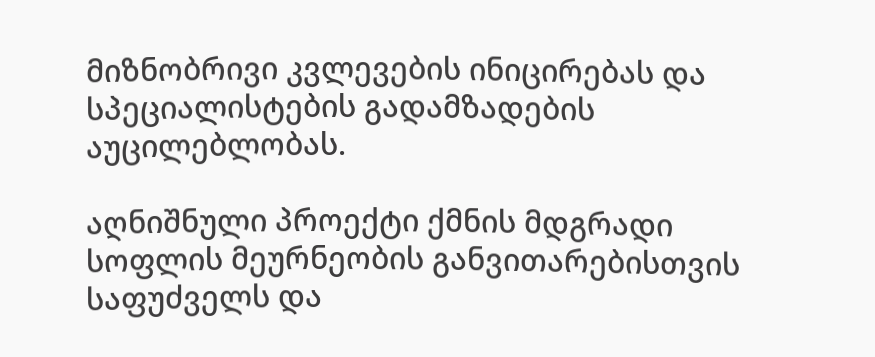მიზნობრივი კვლევების ინიცირებას და სპეციალისტების გადამზადების აუცილებლობას.

აღნიშნული პროექტი ქმნის მდგრადი სოფლის მეურნეობის განვითარებისთვის საფუძველს და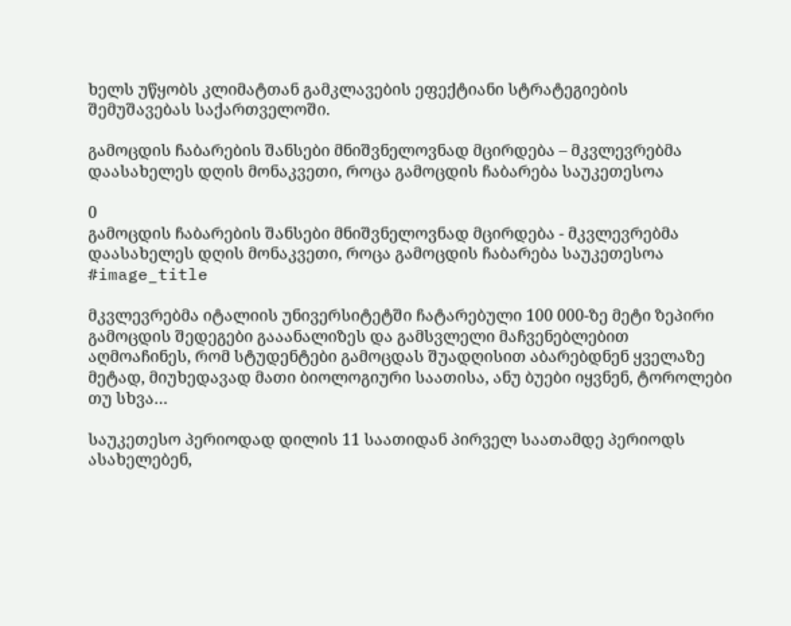ხელს უწყობს კლიმატთან გამკლავების ეფექტიანი სტრატეგიების შემუშავებას საქართველოში.

გამოცდის ჩაბარების შანსები მნიშვნელოვნად მცირდება – მკვლევრებმა დაასახელეს დღის მონაკვეთი, როცა გამოცდის ჩაბარება საუკეთესოა

0
გამოცდის ჩაბარების შანსები მნიშვნელოვნად მცირდება - მკვლევრებმა დაასახელეს დღის მონაკვეთი, როცა გამოცდის ჩაბარება საუკეთესოა
#image_title

მკვლევრებმა იტალიის უნივერსიტეტში ჩატარებული 100 000-ზე მეტი ზეპირი გამოცდის შედეგები გააანალიზეს და გამსვლელი მაჩვენებლებით აღმოაჩინეს, რომ სტუდენტები გამოცდას შუადღისით აბარებდნენ ყველაზე მეტად, მიუხედავად მათი ბიოლოგიური საათისა, ანუ ბუები იყვნენ, ტოროლები თუ სხვა…

საუკეთესო პერიოდად დილის 11 საათიდან პირველ საათამდე პერიოდს ასახელებენ,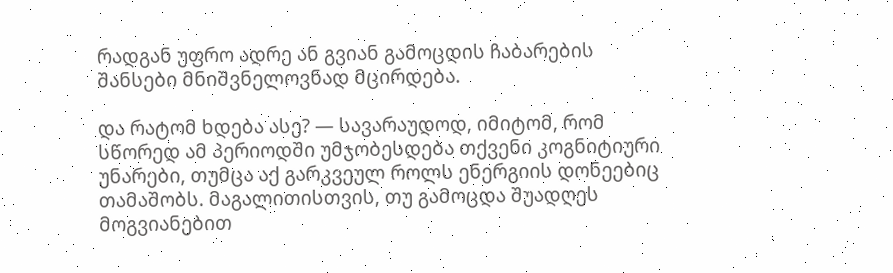რადგან უფრო ადრე ან გვიან გამოცდის ჩაბარების შანსები მნიშვნელოვნად მცირდება.

და რატომ ხდება ასე? — სავარაუდოდ, იმიტომ, რომ სწორედ ამ პერიოდში უმჯობესდება თქვენი კოგნიტიური უნარები, თუმცა აქ გარკვეულ როლს ენერგიის დონეებიც თამაშობს. მაგალითისთვის, თუ გამოცდა შუადღეს მოგვიანებით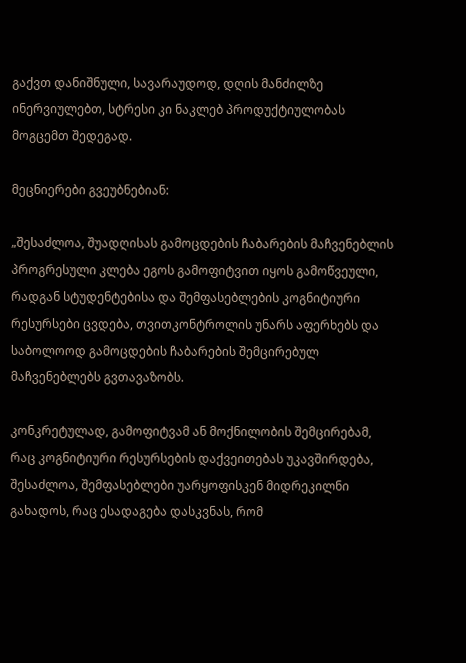გაქვთ დანიშნული, სავარაუდოდ, დღის მანძილზე ინერვიულებთ, სტრესი კი ნაკლებ პროდუქტიულობას მოგცემთ შედეგად.

მეცნიერები გვეუბნებიან:

„შესაძლოა, შუადღისას გამოცდების ჩაბარების მაჩვენებლის პროგრესული კლება ეგოს გამოფიტვით იყოს გამოწვეული, რადგან სტუდენტებისა და შემფასებლების კოგნიტიური რესურსები ცვდება, თვითკონტროლის უნარს აფერხებს და საბოლოოდ გამოცდების ჩაბარების შემცირებულ მაჩვენებლებს გვთავაზობს.

კონკრეტულად, გამოფიტვამ ან მოქნილობის შემცირებამ, რაც კოგნიტიური რესურსების დაქვეითებას უკავშირდება, შესაძლოა, შემფასებლები უარყოფისკენ მიდრეკილნი გახადოს, რაც ესადაგება დასკვნას, რომ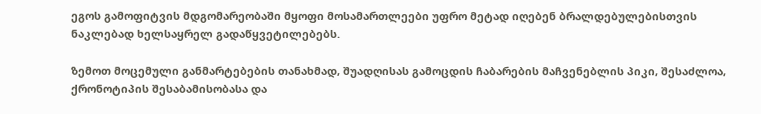ეგოს გამოფიტვის მდგომარეობაში მყოფი მოსამართლეები უფრო მეტად იღებენ ბრალდებულებისთვის ნაკლებად ხელსაყრელ გადაწყვეტილებებს.

ზემოთ მოცემული განმარტებების თანახმად, შუადღისას გამოცდის ჩაბარების მაჩვენებლის პიკი, შესაძლოა, ქრონოტიპის შესაბამისობასა და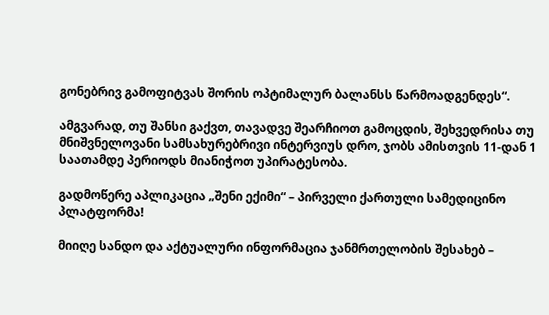გონებრივ გამოფიტვას შორის ოპტიმალურ ბალანსს წარმოადგენდეს“.

ამგვარად, თუ შანსი გაქვთ, თავადვე შეარჩიოთ გამოცდის, შეხვედრისა თუ მნიშვნელოვანი სამსახურებრივი ინტერვიუს დრო, ჯობს ამისთვის 11-დან 1 საათამდე პერიოდს მიანიჭოთ უპირატესობა.

გადმოწერე აპლიკაცია „შენი ექიმი“ – პირველი ქართული სამედიცინო პლატფორმა!

მიიღე სანდო და აქტუალური ინფორმაცია ჯანმრთელობის შესახებ –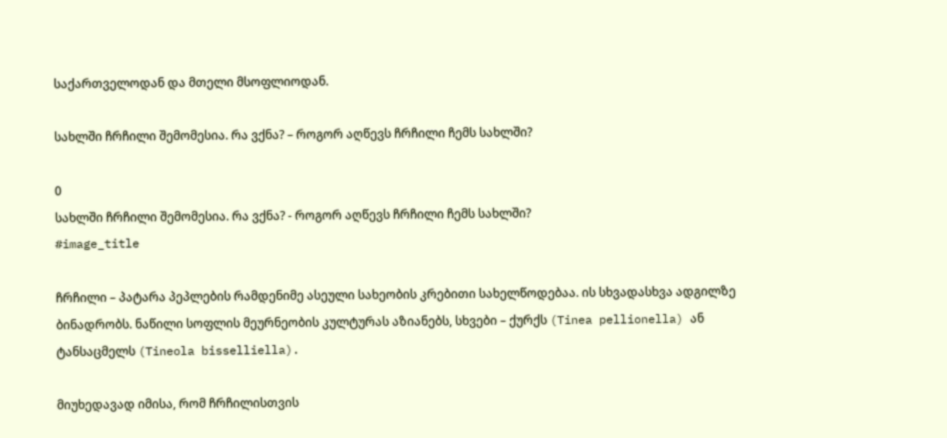საქართველოდან და მთელი მსოფლიოდან.

სახლში ჩრჩილი შემომესია. რა ვქნა? – როგორ აღწევს ჩრჩილი ჩემს სახლში?

0
სახლში ჩრჩილი შემომესია. რა ვქნა? - როგორ აღწევს ჩრჩილი ჩემს სახლში?
#image_title

ჩრჩილი – პატარა პეპლების რამდენიმე ასეული სახეობის კრებითი სახელწოდებაა. ის სხვადასხვა ადგილზე ბინადრობს. ნაწილი სოფლის მეურნეობის კულტურას აზიანებს, სხვები – ქურქს (Tinea pellionella) ან ტანსაცმელს (Tineola bisselliella).

მიუხედავად იმისა, რომ ჩრჩილისთვის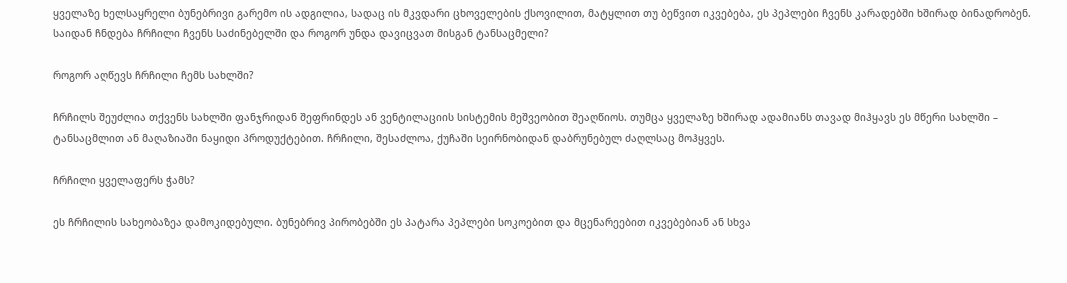ყველაზე ხელსაყრელი ბუნებრივი გარემო ის ადგილია, სადაც ის მკვდარი ცხოველების ქსოვილით, მატყლით თუ ბეწვით იკვებება, ეს პეპლები ჩვენს კარადებში ხშირად ბინადრობენ. საიდან ჩნდება ჩრჩილი ჩვენს საძინებელში და როგორ უნდა დავიცვათ მისგან ტანსაცმელი?

როგორ აღწევს ჩრჩილი ჩემს სახლში?

ჩრჩილს შეუძლია თქვენს სახლში ფანჯრიდან შეფრინდეს ან ვენტილაციის სისტემის მეშვეობით შეაღწიოს. თუმცა ყველაზე ხშირად ადამიანს თავად მიჰყავს ეს მწერი სახლში – ტანსაცმლით ან მაღაზიაში ნაყიდი პროდუქტებით. ჩრჩილი, შესაძლოა, ქუჩაში სეირნობიდან დაბრუნებულ ძაღლსაც მოჰყვეს.

ჩრჩილი ყველაფერს ჭამს?

ეს ჩრჩილის სახეობაზეა დამოკიდებული. ბუნებრივ პირობებში ეს პატარა პეპლები სოკოებით და მცენარეებით იკვებებიან ან სხვა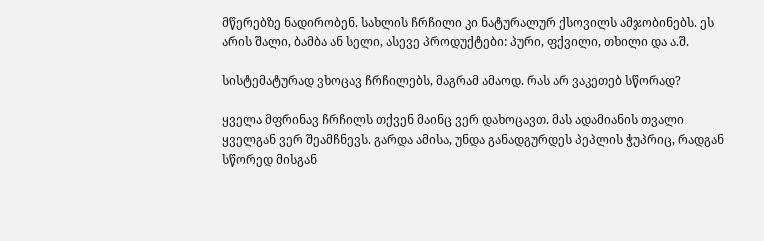მწერებზე ნადირობენ. სახლის ჩრჩილი კი ნატურალურ ქსოვილს ამჯობინებს. ეს არის შალი, ბამბა ან სელი, ასევე პროდუქტები: პური, ფქვილი, თხილი და ა.შ.

სისტემატურად ვხოცავ ჩრჩილებს, მაგრამ ამაოდ. რას არ ვაკეთებ სწორად?

ყველა მფრინავ ჩრჩილს თქვენ მაინც ვერ დახოცავთ. მას ადამიანის თვალი ყველგან ვერ შეამჩნევს. გარდა ამისა, უნდა განადგურდეს პეპლის ჭუპრიც, რადგან სწორედ მისგან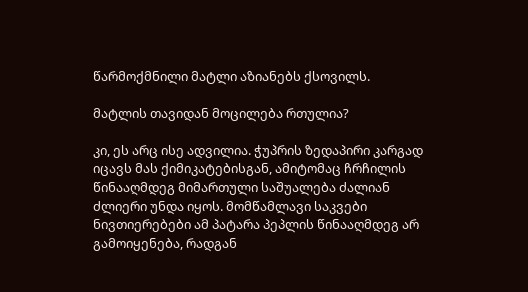წარმოქმნილი მატლი აზიანებს ქსოვილს.

მატლის თავიდან მოცილება რთულია?

კი, ეს არც ისე ადვილია. ჭუპრის ზედაპირი კარგად იცავს მას ქიმიკატებისგან, ამიტომაც ჩრჩილის წინააღმდეგ მიმართული საშუალება ძალიან ძლიერი უნდა იყოს. მომწამლავი საკვები ნივთიერებები ამ პატარა პეპლის წინააღმდეგ არ გამოიყენება, რადგან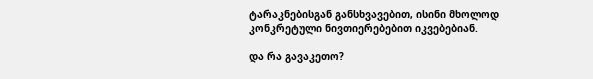ტარაკნებისგან განსხვავებით, ისინი მხოლოდ კონკრეტული ნივთიერებებით იკვებებიან.

და რა გავაკეთო?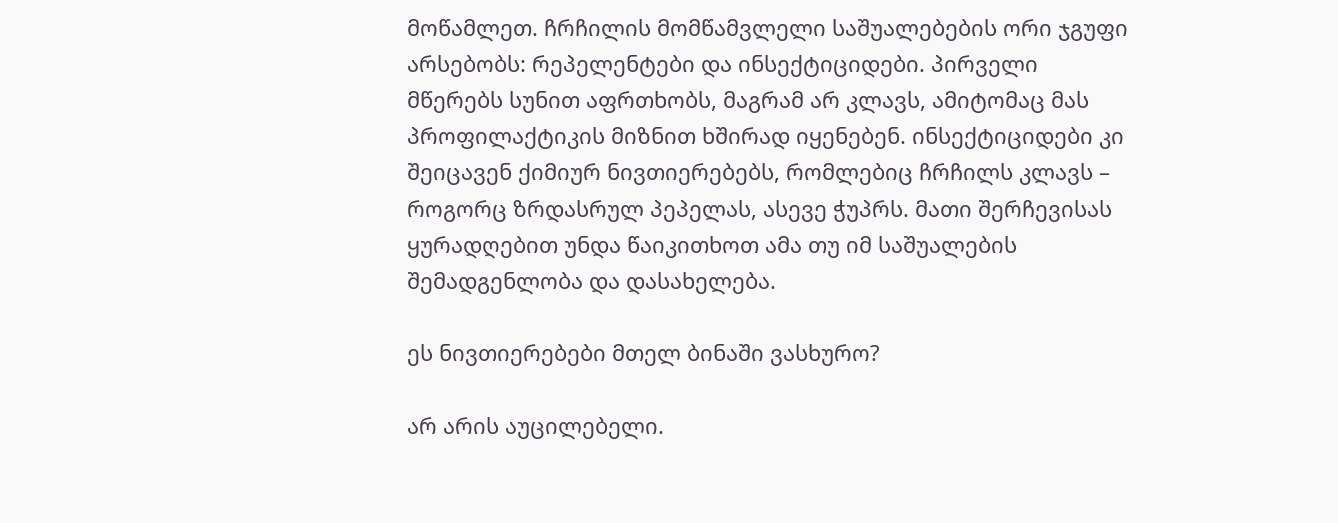მოწამლეთ. ჩრჩილის მომწამვლელი საშუალებების ორი ჯგუფი არსებობს: რეპელენტები და ინსექტიციდები. პირველი მწერებს სუნით აფრთხობს, მაგრამ არ კლავს, ამიტომაც მას პროფილაქტიკის მიზნით ხშირად იყენებენ. ინსექტიციდები კი შეიცავენ ქიმიურ ნივთიერებებს, რომლებიც ჩრჩილს კლავს – როგორც ზრდასრულ პეპელას, ასევე ჭუპრს. მათი შერჩევისას ყურადღებით უნდა წაიკითხოთ ამა თუ იმ საშუალების შემადგენლობა და დასახელება.

ეს ნივთიერებები მთელ ბინაში ვასხურო?

არ არის აუცილებელი.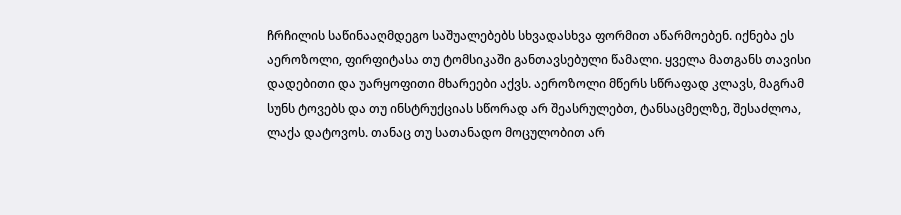ჩრჩილის საწინააღმდეგო საშუალებებს სხვადასხვა ფორმით აწარმოებენ. იქნება ეს აეროზოლი, ფირფიტასა თუ ტომსიკაში განთავსებული წამალი. ყველა მათგანს თავისი დადებითი და უარყოფითი მხარეები აქვს. აეროზოლი მწერს სწრაფად კლავს, მაგრამ სუნს ტოვებს და თუ ინსტრუქციას სწორად არ შეასრულებთ, ტანსაცმელზე, შესაძლოა, ლაქა დატოვოს. თანაც თუ სათანადო მოცულობით არ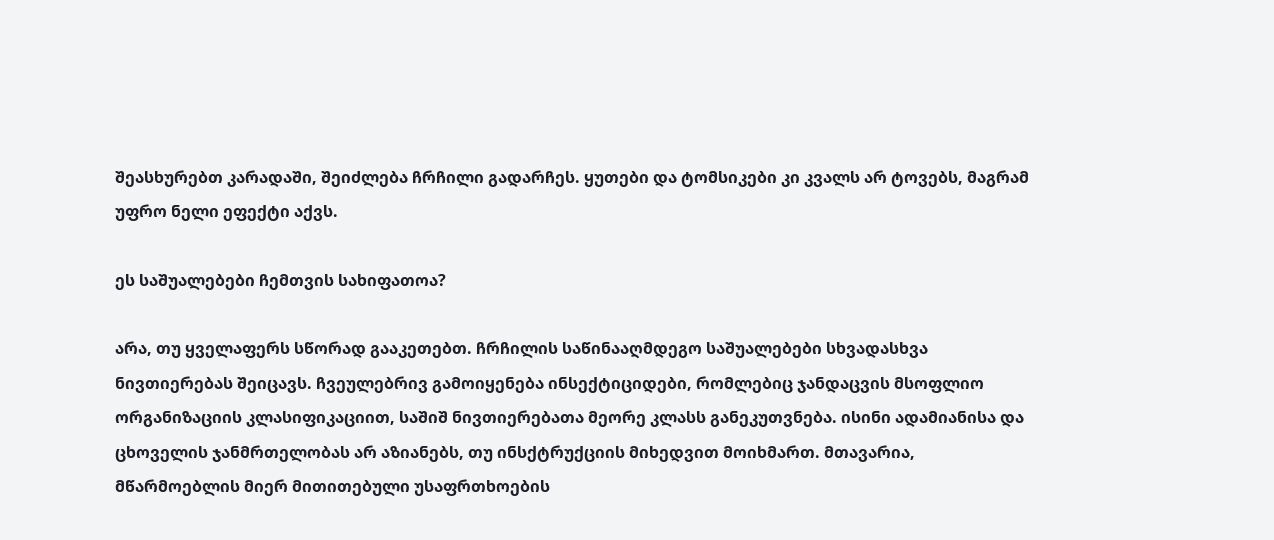შეასხურებთ კარადაში, შეიძლება ჩრჩილი გადარჩეს. ყუთები და ტომსიკები კი კვალს არ ტოვებს, მაგრამ უფრო ნელი ეფექტი აქვს.

ეს საშუალებები ჩემთვის სახიფათოა?

არა, თუ ყველაფერს სწორად გააკეთებთ. ჩრჩილის საწინააღმდეგო საშუალებები სხვადასხვა ნივთიერებას შეიცავს. ჩვეულებრივ გამოიყენება ინსექტიციდები, რომლებიც ჯანდაცვის მსოფლიო ორგანიზაციის კლასიფიკაციით, საშიშ ნივთიერებათა მეორე კლასს განეკუთვნება. ისინი ადამიანისა და ცხოველის ჯანმრთელობას არ აზიანებს, თუ ინსქტრუქციის მიხედვით მოიხმართ. მთავარია, მწარმოებლის მიერ მითითებული უსაფრთხოების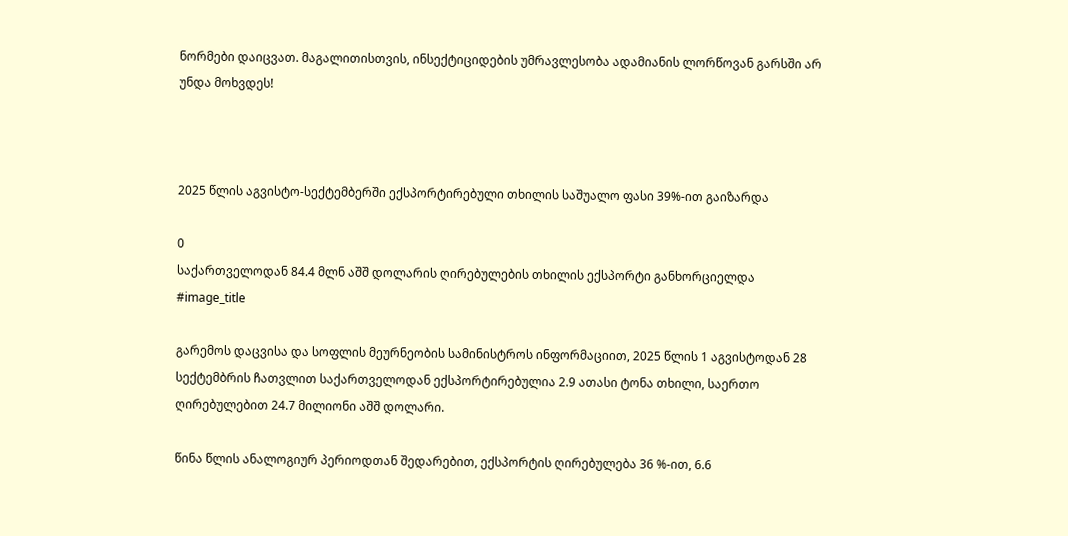ნორმები დაიცვათ. მაგალითისთვის, ინსექტიციდების უმრავლესობა ადამიანის ლორწოვან გარსში არ უნდა მოხვდეს!



2025 წლის აგვისტო-სექტემბერში ექსპორტირებული თხილის საშუალო ფასი 39%-ით გაიზარდა

0
საქართველოდან 84.4 მლნ აშშ დოლარის ღირებულების თხილის ექსპორტი განხორციელდა
#image_title

გარემოს დაცვისა და სოფლის მეურნეობის სამინისტროს ინფორმაციით, 2025 წლის 1 აგვისტოდან 28 სექტემბრის ჩათვლით საქართველოდან ექსპორტირებულია 2.9 ათასი ტონა თხილი, საერთო ღირებულებით 24.7 მილიონი აშშ დოლარი.

წინა წლის ანალოგიურ პერიოდთან შედარებით, ექსპორტის ღირებულება 36 %-ით, 6.6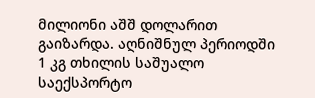მილიონი აშშ დოლარით გაიზარდა. აღნიშნულ პერიოდში 1 კგ თხილის საშუალო საექსპორტო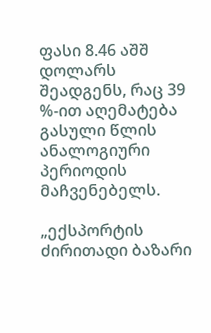ფასი 8.46 აშშ დოლარს შეადგენს, რაც 39 %-ით აღემატება გასული წლის ანალოგიური პერიოდის მაჩვენებელს.

„ექსპორტის ძირითადი ბაზარი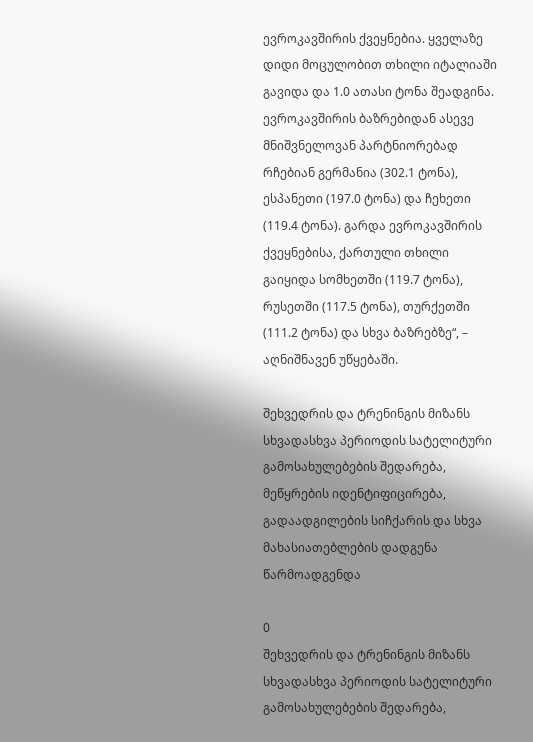ევროკავშირის ქვეყნებია. ყველაზე დიდი მოცულობით თხილი იტალიაში გავიდა და 1.0 ათასი ტონა შეადგინა. ევროკავშირის ბაზრებიდან ასევე მნიშვნელოვან პარტნიორებად რჩებიან გერმანია (302.1 ტონა), ესპანეთი (197.0 ტონა) და ჩეხეთი (119.4 ტონა). გარდა ევროკავშირის ქვეყნებისა, ქართული თხილი გაიყიდა სომხეთში (119.7 ტონა), რუსეთში (117.5 ტონა), თურქეთში (111.2 ტონა) და სხვა ბაზრებზე“, – აღნიშნავენ უწყებაში.

შეხვედრის და ტრენინგის მიზანს სხვადასხვა პერიოდის სატელიტური გამოსახულებების შედარება, მეწყრების იდენტიფიცირება, გადაადგილების სიჩქარის და სხვა მახასიათებლების დადგენა წარმოადგენდა

0
შეხვედრის და ტრენინგის მიზანს სხვადასხვა პერიოდის სატელიტური გამოსახულებების შედარება,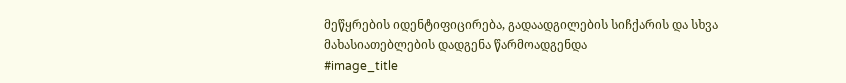მეწყრების იდენტიფიცირება, გადაადგილების სიჩქარის და სხვა მახასიათებლების დადგენა წარმოადგენდა
#image_title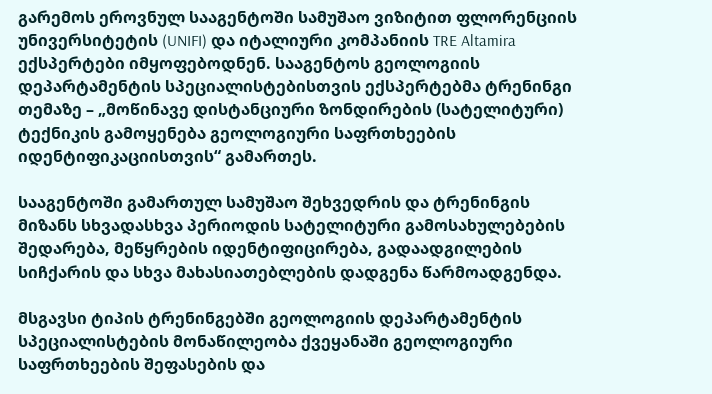გარემოს ეროვნულ სააგენტოში სამუშაო ვიზიტით ფლორენციის უნივერსიტეტის (UNIFI) და იტალიური კომპანიის TRE Altamira ექსპერტები იმყოფებოდნენ. სააგენტოს გეოლოგიის დეპარტამენტის სპეციალისტებისთვის ექსპერტებმა ტრენინგი თემაზე – „მოწინავე დისტანციური ზონდირების (სატელიტური) ტექნიკის გამოყენება გეოლოგიური საფრთხეების იდენტიფიკაციისთვის“ გამართეს.

სააგენტოში გამართულ სამუშაო შეხვედრის და ტრენინგის მიზანს სხვადასხვა პერიოდის სატელიტური გამოსახულებების შედარება, მეწყრების იდენტიფიცირება, გადაადგილების სიჩქარის და სხვა მახასიათებლების დადგენა წარმოადგენდა.

მსგავსი ტიპის ტრენინგებში გეოლოგიის დეპარტამენტის სპეციალისტების მონაწილეობა ქვეყანაში გეოლოგიური საფრთხეების შეფასების და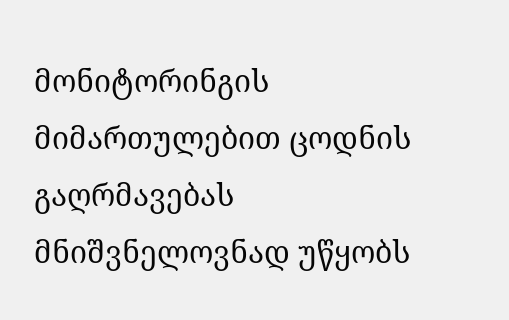მონიტორინგის მიმართულებით ცოდნის გაღრმავებას მნიშვნელოვნად უწყობს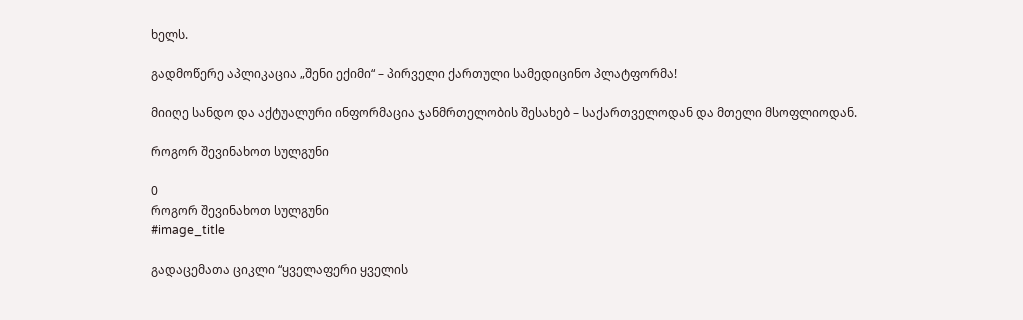ხელს.

გადმოწერე აპლიკაცია „შენი ექიმი“ – პირველი ქართული სამედიცინო პლატფორმა!

მიიღე სანდო და აქტუალური ინფორმაცია ჯანმრთელობის შესახებ – საქართველოდან და მთელი მსოფლიოდან.

როგორ შევინახოთ სულგუნი

0
როგორ შევინახოთ სულგუნი
#image_title

გადაცემათა ციკლი “ყველაფერი ყველის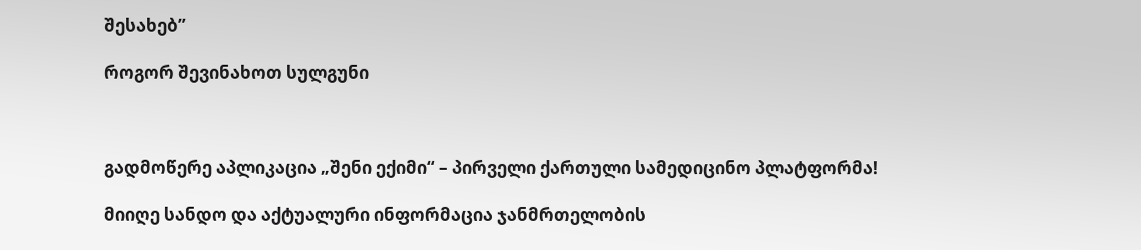შესახებ”

როგორ შევინახოთ სულგუნი



გადმოწერე აპლიკაცია „შენი ექიმი“ – პირველი ქართული სამედიცინო პლატფორმა!

მიიღე სანდო და აქტუალური ინფორმაცია ჯანმრთელობის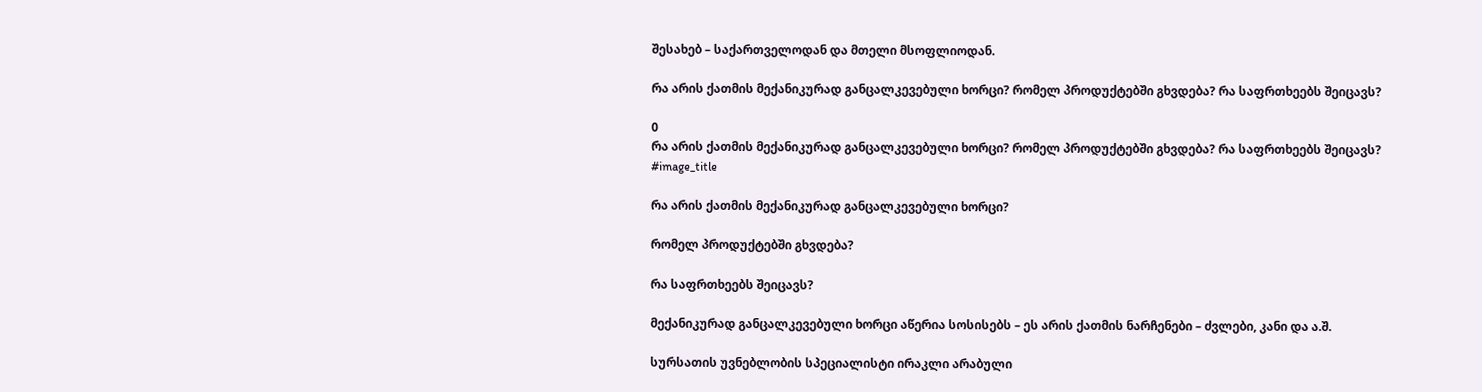შესახებ – საქართველოდან და მთელი მსოფლიოდან.

რა არის ქათმის მექანიკურად განცალკევებული ხორცი? რომელ პროდუქტებში გხვდება? რა საფრთხეებს შეიცავს?

0
რა არის ქათმის მექანიკურად განცალკევებული ხორცი? რომელ პროდუქტებში გხვდება? რა საფრთხეებს შეიცავს?
#image_title

რა არის ქათმის მექანიკურად განცალკევებული ხორცი?

რომელ პროდუქტებში გხვდება?

რა საფრთხეებს შეიცავს?

მექანიკურად განცალკევებული ხორცი აწერია სოსისებს – ეს არის ქათმის ნარჩენები – ძვლები, კანი და ა.შ.

სურსათის უვნებლობის სპეციალისტი ირაკლი არაბული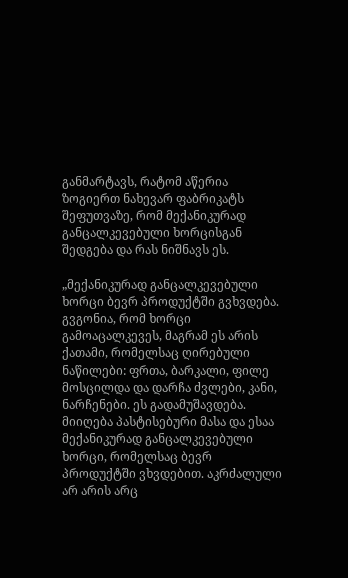განმარტავს, რატომ აწერია ზოგიერთ ნახევარ ფაბრიკატს შეფუთვაზე, რომ მექანიკურად განცალკევებული ხორცისგან შედგება და რას ნიშნავს ეს.

„მექანიკურად განცალკევებული ხორცი ბევრ პროდუქტში გვხვდება. გვგონია, რომ ხორცი გამოაცალკევეს, მაგრამ ეს არის ქათამი, რომელსაც ღირებული ნაწილები: ფრთა, ბარკალი, ფილე მოსცილდა და დარჩა ძვლები, კანი, ნარჩენები. ეს გადამუშავდება. მიიღება პასტისებური მასა და ესაა მექანიკურად განცალკევებული ხორცი, რომელსაც ბევრ პროდუქტში ვხვდებით. აკრძალული არ არის არც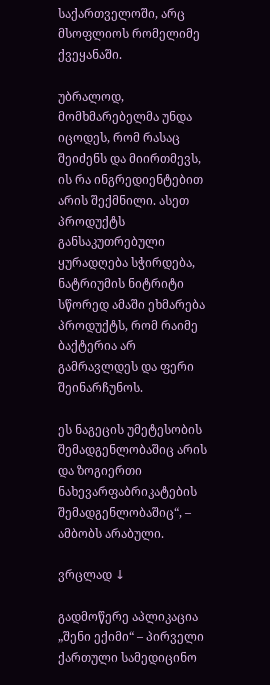საქართველოში, არც მსოფლიოს რომელიმე ქვეყანაში.

უბრალოდ, მომხმარებელმა უნდა იცოდეს, რომ რასაც შეიძენს და მიირთმევს, ის რა ინგრედიენტებით არის შექმნილი. ასეთ პროდუქტს განსაკუთრებული ყურადღება სჭირდება, ნატრიუმის ნიტრიტი სწორედ ამაში ეხმარება პროდუქტს, რომ რაიმე ბაქტერია არ გამრავლდეს და ფერი შეინარჩუნოს.

ეს ნაგეცის უმეტესობის შემადგენლობაშიც არის და ზოგიერთი ნახევარფაბრიკატების შემადგენლობაშიც“, – ამბობს არაბული.

ვრცლად ↓

გადმოწერე აპლიკაცია „შენი ექიმი“ – პირველი ქართული სამედიცინო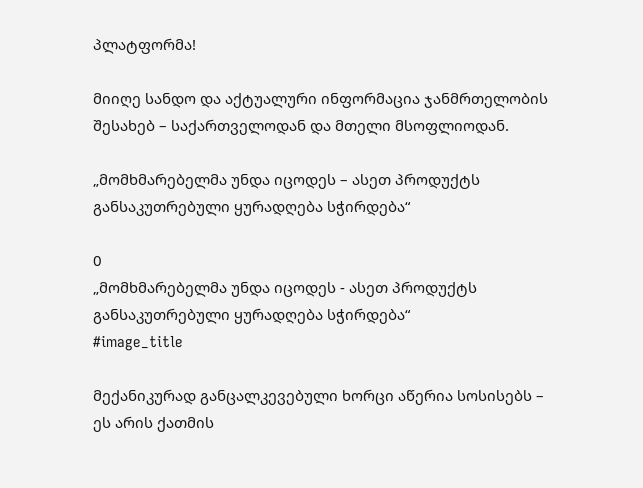პლატფორმა!

მიიღე სანდო და აქტუალური ინფორმაცია ჯანმრთელობის შესახებ – საქართველოდან და მთელი მსოფლიოდან.

„მომხმარებელმა უნდა იცოდეს – ასეთ პროდუქტს განსაკუთრებული ყურადღება სჭირდება“

0
„მომხმარებელმა უნდა იცოდეს - ასეთ პროდუქტს განსაკუთრებული ყურადღება სჭირდება“
#image_title

მექანიკურად განცალკევებული ხორცი აწერია სოსისებს – ეს არის ქათმის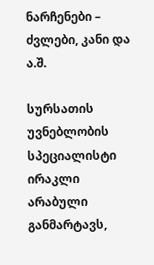ნარჩენები – ძვლები, კანი და ა.შ.

სურსათის უვნებლობის სპეციალისტი ირაკლი არაბული განმარტავს,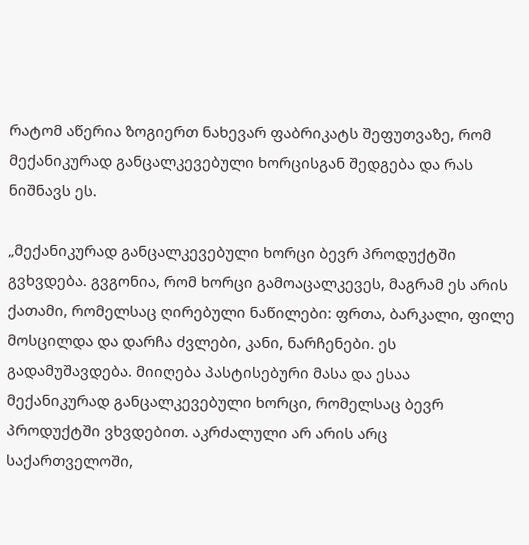რატომ აწერია ზოგიერთ ნახევარ ფაბრიკატს შეფუთვაზე, რომ მექანიკურად განცალკევებული ხორცისგან შედგება და რას ნიშნავს ეს.

„მექანიკურად განცალკევებული ხორცი ბევრ პროდუქტში გვხვდება. გვგონია, რომ ხორცი გამოაცალკევეს, მაგრამ ეს არის ქათამი, რომელსაც ღირებული ნაწილები: ფრთა, ბარკალი, ფილე მოსცილდა და დარჩა ძვლები, კანი, ნარჩენები. ეს გადამუშავდება. მიიღება პასტისებური მასა და ესაა მექანიკურად განცალკევებული ხორცი, რომელსაც ბევრ პროდუქტში ვხვდებით. აკრძალული არ არის არც საქართველოში,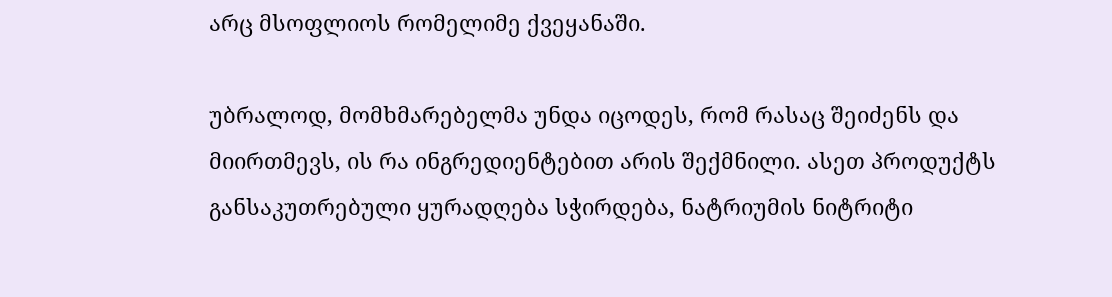არც მსოფლიოს რომელიმე ქვეყანაში.

უბრალოდ, მომხმარებელმა უნდა იცოდეს, რომ რასაც შეიძენს და მიირთმევს, ის რა ინგრედიენტებით არის შექმნილი. ასეთ პროდუქტს განსაკუთრებული ყურადღება სჭირდება, ნატრიუმის ნიტრიტი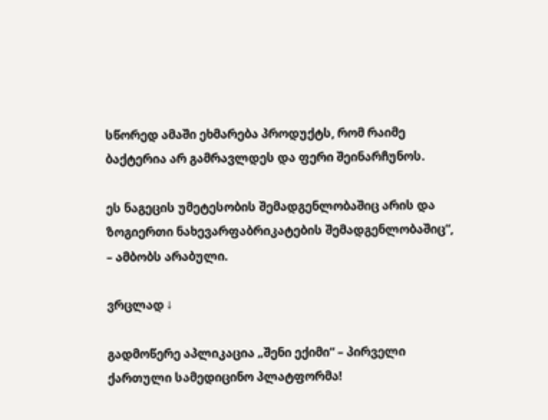სწორედ ამაში ეხმარება პროდუქტს, რომ რაიმე ბაქტერია არ გამრავლდეს და ფერი შეინარჩუნოს.

ეს ნაგეცის უმეტესობის შემადგენლობაშიც არის და ზოგიერთი ნახევარფაბრიკატების შემადგენლობაშიც“, – ამბობს არაბული.

ვრცლად ↓

გადმოწერე აპლიკაცია „შენი ექიმი“ – პირველი ქართული სამედიცინო პლატფორმა!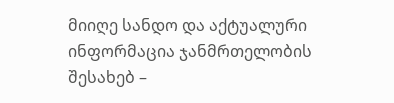მიიღე სანდო და აქტუალური ინფორმაცია ჯანმრთელობის შესახებ –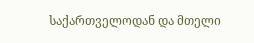საქართველოდან და მთელი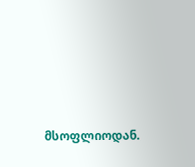მსოფლიოდან.